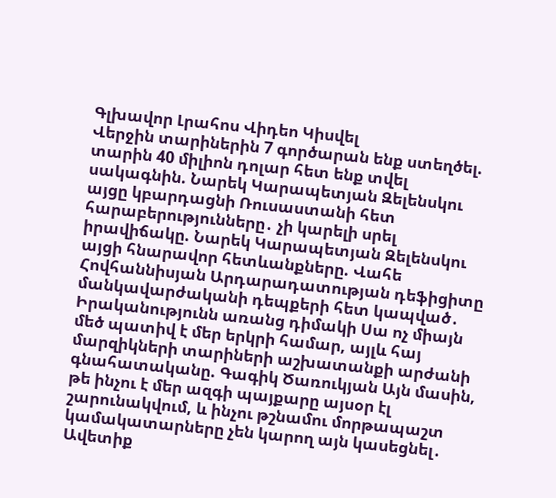Գլխավոր Լրահոս Վիդեո Կիսվել
Վերջին տարիներին 7 գործարան ենք ստեղծել. տարին 40 միլիոն դոլար հետ ենք տվել սակագնին. Նարեկ Կարապետյան Զելենսկու այցը կբարդացնի Ռուսաստանի հետ հարաբերությունները․ չի կարելի սրել իրավիճակը. Նարեկ Կարապետյան Զելենսկու այցի հնարավոր հետևանքները. Վահե Հովհաննիսյան Արդարադատության դեֆիցիտը մանկավարժականի դեպքերի հետ կապված․ Իրականությունն առանց դիմակի Սա ոչ միայն մեծ պատիվ է մեր երկրի համար, այլև հայ մարզիկների տարիների աշխատանքի արժանի գնահատականը. Գագիկ Ծառուկյան Այն մասին, թե ինչու է մեր ազգի պայքարը այսօր էլ շարունակվում, և ինչու թշնամու մորթապաշտ կամակատարները չեն կարող այն կասեցնել․ Ավետիք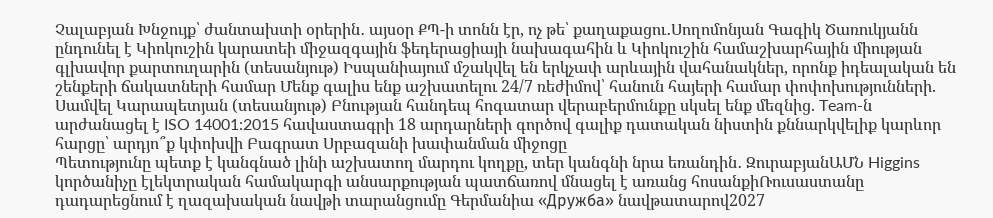Չալաբյան Խնջույք՝ ժանտախտի օրերին․ այսօր ՔՊ-ի տոնն էր, ոչ թե՝ քաղաքացու․Սողոմոնյան Գագիկ Ծառուկյանն ընդունել է Կիոկուշին կարատեի միջազգային ֆեդերացիայի նախագահին և Կիոկուշին համաշխարհային միության գլխավոր քարտուղարին (տեսանյութ) Իսպանիայում մշակվել են երկչափ արևային վահանակներ, որոնք իդեալական են շենքերի ճակատների համար Մենք գալիս ենք աշխատելու 24/7 ռեժիմով՝ հանուն հայերի համար փոփոխությունների. Սամվել Կարապետյան (տեսանյութ) Բնության հանդեպ հոգատար վերաբերմունքը սկսել ենք մեզնից. Team-ն արժանացել է ISO 14001:2015 հավաստագրի 18 արդարների գործով գալիք դատական նիստին քննարկվելիք կարևոր հարցը՝ արդյո՞ք կփոխվի Բագրատ Սրբազանի խափանման միջոցը
Պետությունը պետք է կանգնած լինի աշխատող մարդու կողքը, տեր կանգնի նրա եռանդին․ ԶուրաբյանԱՄՆ Higgins կործանիչը էլեկտրական համակարգի անսարքության պատճառով մնացել է առանց հոսանքիՌուսաստանը դադարեցնում է ղազախական նավթի տարանցումը Գերմանիա «Дружба» նավթատարով2027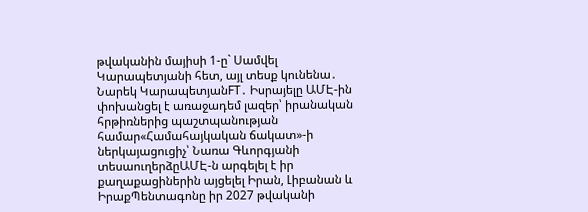թվականին մայիսի 1-ը` Սամվել Կարապետյանի հետ, այլ տեսք կունենա․ Նարեկ ԿարապետյանFT․ Իսրայելը ԱՄԷ-ին փոխանցել է առաջադեմ լազեր՝ իրանական հրթիռներից պաշտպանության համար«Համահայկական ճակատ»-ի ներկայացուցիչ՝ Նառա Գևորգյանի տեսաուղերձըԱՄԷ-ն արգելել է իր քաղաքացիներին այցելել Իրան, Լիբանան և ԻրաքՊենտագոնը իր 2027 թվականի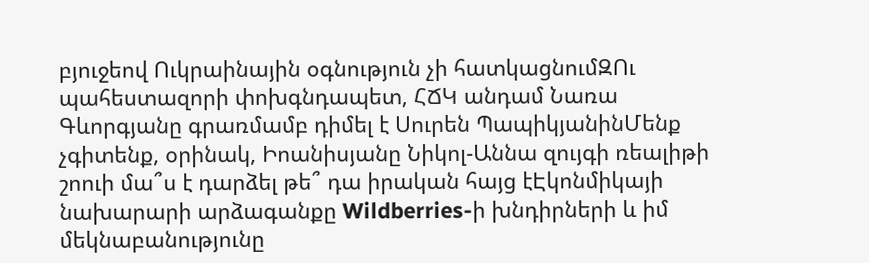բյուջեով Ուկրաինային օգնություն չի հատկացնումԶՈւ պահեստազորի փոխգնդապետ, ՀՃԿ անդամ Նառա Գևորգյանը գրառմամբ դիմել է Սուրեն ՊապիկյանինՄենք չգիտենք, օրինակ, Իոանիսյանը Նիկոլ-Աննա զույգի ռեալիթի շոուի մա՞ս է դարձել թե՞ դա իրական հայց էԷկոնմիկայի նախարարի արձագանքը Wildberries-ի խնդիրների և իմ մեկնաբանությունը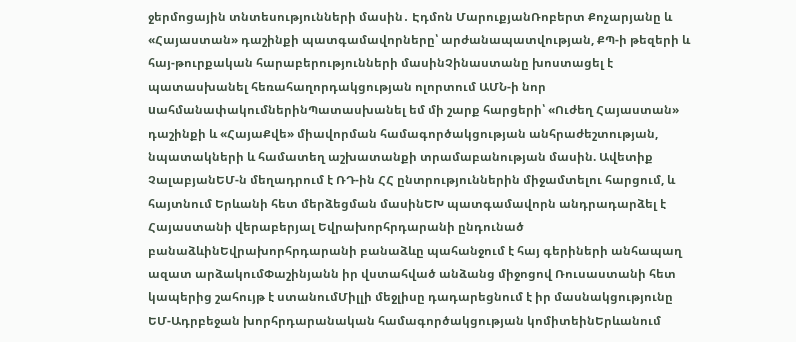ջերմոցային տնտեսությունների մասին․ Էդմոն ՄարուքյանՌոբերտ Քոչարյանը և «Հայաստան» դաշինքի պատգամավորները՝ արժանապատվության, ՔՊ-ի թեզերի և հայ-թուրքական հարաբերությունների մասինՉինաստանը խոստացել է պատասխանել հեռահաղորդակցության ոլորտում ԱՄՆ-ի նոր uահմանափակումներինՊատասխանել եմ մի շարք հարցերի՝ «Ուժեղ Հայաստան» դաշինքի և «ՀայաՔվե» միավորման համագործակցության անհրաժեշտության, նպատակների և համատեղ աշխատանքի տրամաբանության մասին. Ավետիք ՉալաբյանԵՄ-ն մեղադրում է ՌԴ-ին ՀՀ ընտրություններին միջամտելու հարցում, և հայտնում Երևանի հետ մերձեցման մասինԵԽ պատգամավորն անդրադարձել է Հայաստանի վերաբերյալ Եվրախորհրդարանի ընդունած բանաձևինԵվրախորհրդարանի բանաձևը պահանջում է հայ գերիների անհապաղ ազատ արձակումՓաշինյանն իր վստահված անձանց միջոցով Ռուսաստանի հետ կապերից շահույթ է ստանումՄիլլի մեջլիսը դադարեցնում է իր մասնակցությունը ԵՄ-Ադրբեջան խորհրդարանական համագործակցության կոմիտեինԵրևանում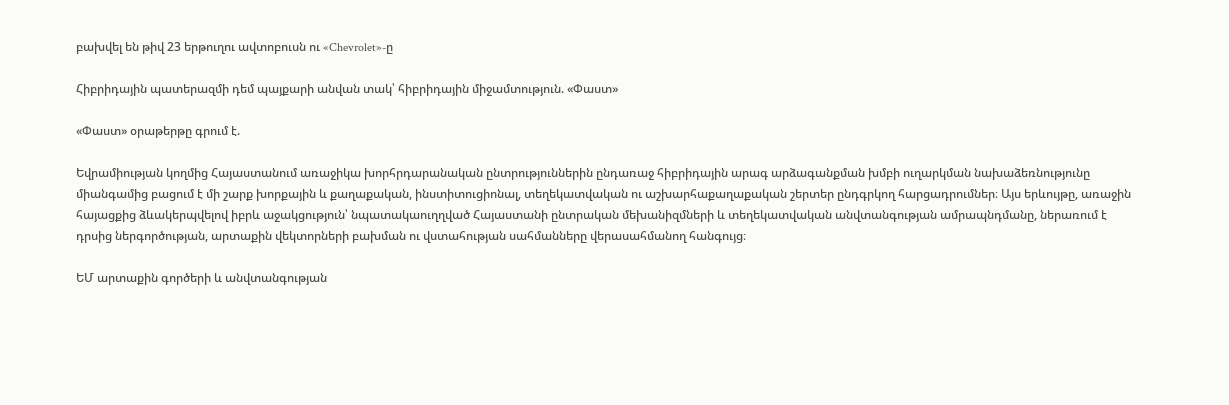բախվել են թիվ 23 երթուղու ավտոբուսն ու «Chevrolet»-ը

Հիբրիդային պատերազմի դեմ պայքարի անվան տակ՝ հիբրիդային միջամտություն. «Փաստ»

«Փաստ» օրաթերթը գրում է.

Եվրամիության կողմից Հայաստանում առաջիկա խորհրդարանական ընտրություններին ընդառաջ հիբրիդային արագ արձագանքման խմբի ուղարկման նախաձեռնությունը միանգամից բացում է մի շարք խորքային և քաղաքական, ինստիտուցիոնալ, տեղեկատվական ու աշխարհաքաղաքական շերտեր ընդգրկող հարցադրումներ։ Այս երևույթը, առաջին հայացքից ձևակերպվելով իբրև աջակցություն՝ նպատակաուղղված Հայաստանի ընտրական մեխանիզմների և տեղեկատվական անվտանգության ամրապնդմանը, ներառում է դրսից ներգործության, արտաքին վեկտորների բախման ու վստահության սահմանները վերասահմանող հանգույց։

ԵՄ արտաքին գործերի և անվտանգության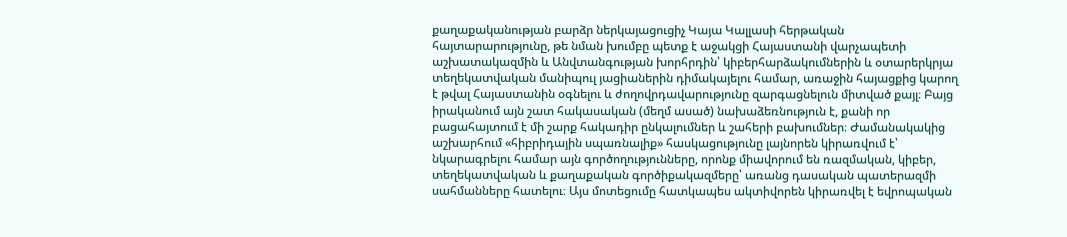քաղաքականության բարձր ներկայացուցիչ Կայա Կալլասի հերթական հայտարարությունը, թե նման խումբը պետք է աջակցի Հայաստանի վարչապետի աշխատակազմին և Անվտանգության խորհրդին՝ կիբերհարձակումներին և օտարերկրյա տեղեկատվական մանիպուլ յացիաներին դիմակայելու համար, առաջին հայացքից կարող է թվալ Հայաստանին օգնելու և ժողովրդավարությունը զարգացնելուն միտված քայլ։ Բայց իրականում այն շատ հակասական (մեղմ ասած) նախաձեռնություն է, քանի որ բացահայտում է մի շարք հակադիր ընկալումներ և շահերի բախումներ։ Ժամանակակից աշխարհում «հիբրիդային սպառնալիք» հասկացությունը լայնորեն կիրառվում է՝ նկարագրելու համար այն գործողությունները, որոնք միավորում են ռազմական, կիբեր, տեղեկատվական և քաղաքական գործիքակազմերը՝ առանց դասական պատերազմի սահմանները հատելու։ Այս մոտեցումը հատկապես ակտիվորեն կիրառվել է եվրոպական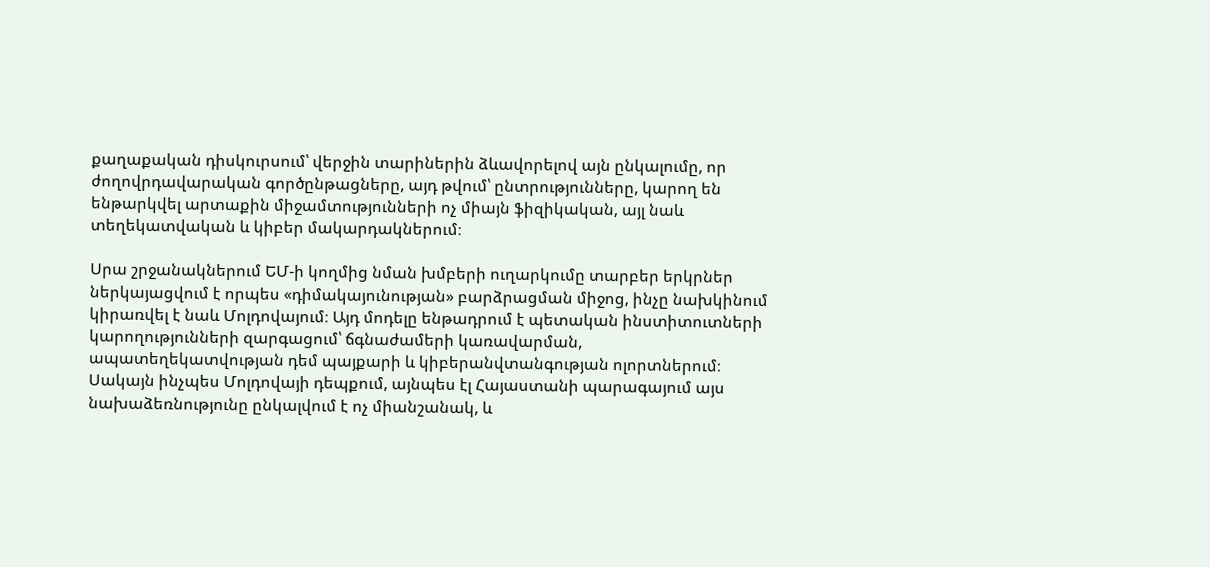քաղաքական դիսկուրսում՝ վերջին տարիներին ձևավորելով այն ընկալումը, որ ժողովրդավարական գործընթացները, այդ թվում՝ ընտրությունները, կարող են ենթարկվել արտաքին միջամտությունների ոչ միայն ֆիզիկական, այլ նաև տեղեկատվական և կիբեր մակարդակներում։

Սրա շրջանակներում ԵՄ-ի կողմից նման խմբերի ուղարկումը տարբեր երկրներ ներկայացվում է որպես «դիմակայունության» բարձրացման միջոց, ինչը նախկինում կիրառվել է նաև Մոլդովայում։ Այդ մոդելը ենթադրում է պետական ինստիտուտների կարողությունների զարգացում՝ ճգնաժամերի կառավարման, ապատեղեկատվության դեմ պայքարի և կիբերանվտանգության ոլորտներում։ Սակայն ինչպես Մոլդովայի դեպքում, այնպես էլ Հայաստանի պարագայում այս նախաձեռնությունը ընկալվում է ոչ միանշանակ, և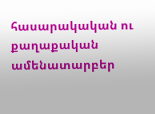հասարակական ու քաղաքական ամենատարբեր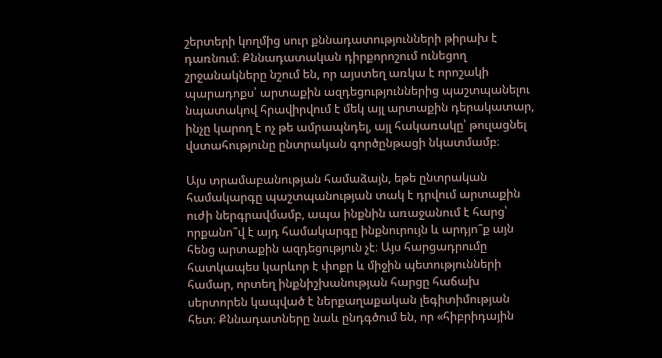շերտերի կողմից սուր քննադատությունների թիրախ է դառնում։ Քննադատական դիրքորոշում ունեցող շրջանակները նշում են, որ այստեղ առկա է որոշակի պարադոքս՝ արտաքին ազդեցություններից պաշտպանելու նպատակով հրավիրվում է մեկ այլ արտաքին դերակատար, ինչը կարող է ոչ թե ամրապնդել, այլ հակառակը՝ թուլացնել վստահությունը ընտրական գործընթացի նկատմամբ։

Այս տրամաբանության համաձայն, եթե ընտրական համակարգը պաշտպանության տակ է դրվում արտաքին ուժի ներգրավմամբ, ապա ինքնին առաջանում է հարց՝ որքանո՞վ է այդ համակարգը ինքնուրույն և արդյո՞ք այն հենց արտաքին ազդեցություն չէ։ Այս հարցադրումը հատկապես կարևոր է փոքր և միջին պետությունների համար, որտեղ ինքնիշխանության հարցը հաճախ սերտորեն կապված է ներքաղաքական լեգիտիմության հետ։ Քննադատները նաև ընդգծում են, որ «հիբրիդային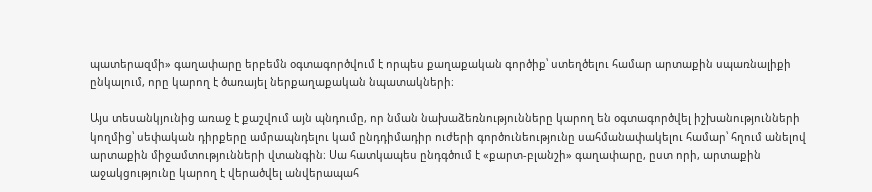պատերազմի» գաղափարը երբեմն օգտագործվում է որպես քաղաքական գործիք՝ ստեղծելու համար արտաքին սպառնալիքի ընկալում, որը կարող է ծառայել ներքաղաքական նպատակների։

Այս տեսանկյունից առաջ է քաշվում այն պնդումը, որ նման նախաձեռնությունները կարող են օգտագործվել իշխանությունների կողմից՝ սեփական դիրքերը ամրապնդելու կամ ընդդիմադիր ուժերի գործունեությունը սահմանափակելու համար՝ հղում անելով արտաքին միջամտությունների վտանգին։ Սա հատկապես ընդգծում է «քարտ-բլանշի» գաղափարը, ըստ որի, արտաքին աջակցությունը կարող է վերածվել անվերապահ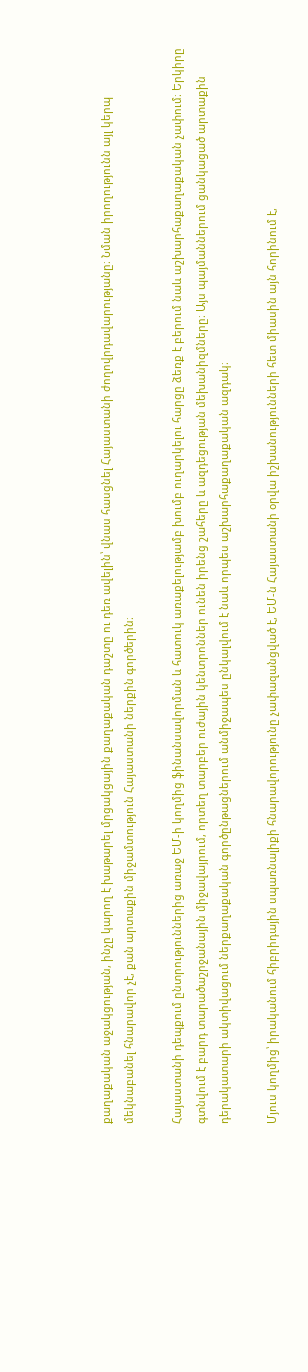քաղաքական աջակցության, ինչը կարող է խաթարել մրցակցային քաղաքական դաշտը ու դեռ ավելին՝ վնաս հասցնել Հայաստանի ժողովրդավարությանը։ Նման իրողությունն այլ կերպ մեկնաբանել հնարավոր չէ, քան արտաքին միջամտություն Հայաստանի ներքին գործերին։

Հայաստանի դեպքում ընտրություններից առաջ ԵՄ-ի կողմից ֆինանսավորման և հատուկ առաքելությամբ խումբ ուղարկելու հարցը ձեռք է բերում նաև աշխարհաքաղաքական չափում։ Երկիրը գտնվում է բարդ տարածաշրջանային միջավայրում, որտեղ տարբեր ուժային կենտրոններ ունեն իրենց շահերը և ազդեցության մեխանիզմները։ Այս պայմաններում ցանկացած արտաքին դերակատարի ակտիվացում ներքաղաքական գործընթացներում անմիջապես ընկալվում է նաև որպես աշխարհաքաղաքական ազդակ։

Մյուս կողմից՝ իրականում հիբրիդային սպառնալիքի հնարավորությունը չափազանցված է, ԵՄ-ն Հայաստանի օրվա իշխանությունների հետ միասին այն հորինում է,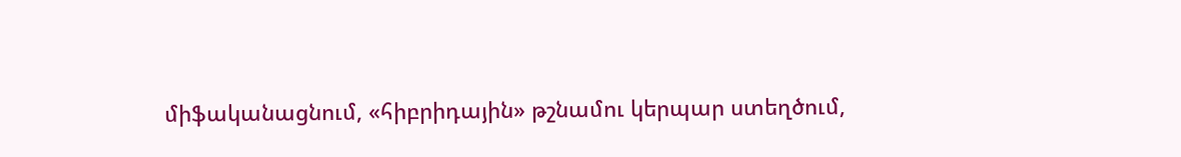միֆականացնում, «հիբրիդային» թշնամու կերպար ստեղծում,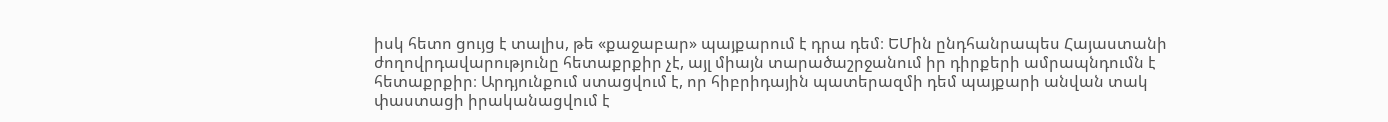իսկ հետո ցույց է տալիս, թե «քաջաբար» պայքարում է դրա դեմ։ ԵՄին ընդհանրապես Հայաստանի ժողովրդավարությունը հետաքրքիր չէ, այլ միայն տարածաշրջանում իր դիրքերի ամրապնդումն է հետաքրքիր։ Արդյունքում ստացվում է, որ հիբրիդային պատերազմի դեմ պայքարի անվան տակ փաստացի իրականացվում է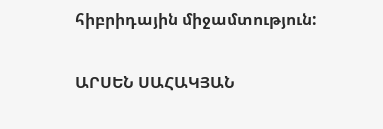հիբրիդային միջամտություն:

ԱՐՍԵՆ ՍԱՀԱԿՅԱՆ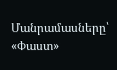Մանրամասները՝ «Փաստ»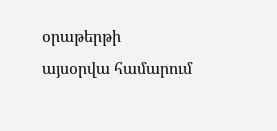օրաթերթի այսօրվա համարում